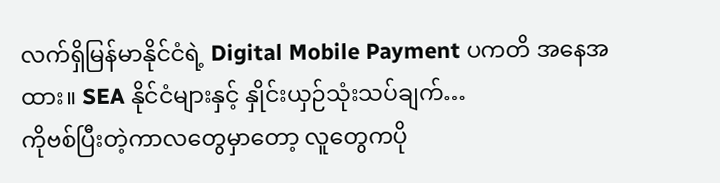လက်ရှိမြန်မာနိုင်ငံရဲ့ Digital Mobile Payment ပကတိ အနေအထား။ SEA နိုင်ငံများနှင့် နှိုင်းယှဉ်သုံးသပ်ချက်…
ကိုဗစ်ပြီးတဲ့ကာလတွေမှာတော့ လူတွေကပို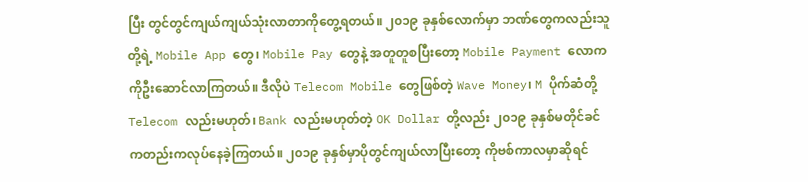ပြီး တွင်တွင်ကျယ်ကျယ်သုံးလာတာကိုတွေ့ရတယ်။ ၂၀၁၉ ခုနှစ်လောက်မှာ ဘဏ်တွေကလည်းသူတို့ရဲ့ Mobile App တွေ၊ Mobile Pay တွေနဲ့ အတူတူစပြီးတော့ Mobile Payment လောကကိုဦးဆောင်လာကြတယ်။ ဒီလိုပဲ Telecom Mobile တွေဖြစ်တဲ့ Wave Money၊ M ပိုက်ဆံတို့ Telecom လည်းမဟုတ်၊ Bank လည်းမဟုတ်တဲ့ OK Dollar တို့လည်း ၂၀၁၉ ခုနှစ်မတိုင်ခင်ကတည်းကလုပ်နေခဲ့ကြတယ်။ ၂၀၁၉ ခုနှစ်မှာပိုတွင်ကျယ်လာပြီးတော့ ကိုဗစ်ကာလမှာဆိုရင်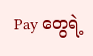Pay တွေရဲ့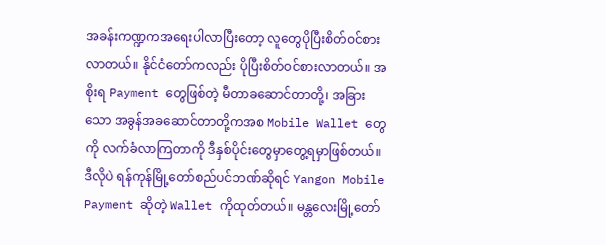အခန်းကဏ္ဍကအရေးပါလာပြီးတော့ လူတွေပိုပြီးစိတ်ဝင်စားလာတယ်။ နိုင်ငံတော်ကလည်း ပိုပြီးစိတ်ဝင်စားလာတယ်။ အစိုးရ Payment တွေဖြစ်တဲ့ မီတာခဆောင်တာတို့၊ အခြားသော အခွန်အခဆောင်တာတို့ကအစ Mobile Wallet တွေကို လက်ခံလာကြတာကို ဒီနှစ်ပိုင်းတွေမှာတွေ့ရမှာဖြစ်တယ်။
ဒီလိုပဲ ရန်ကုန်မြို့တော်စည်ပင်ဘဏ်ဆိုရင် Yangon Mobile Payment ဆိုတဲ့ Wallet ကိုထုတ်တယ်။ မန္တလေးမြို့တော်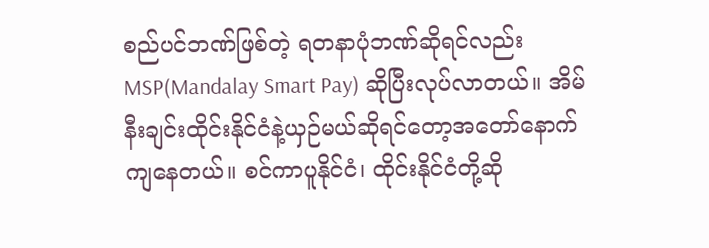စည်ပင်ဘဏ်ဖြစ်တဲ့ ရတနာပုံဘဏ်ဆိုရင်လည်း MSP(Mandalay Smart Pay) ဆိုပြီးလုပ်လာတယ်။ အိမ်နီးချင်းထိုင်းနိုင်ငံနဲ့ယှဉ်မယ်ဆိုရင်တော့အတော်နောက်ကျနေတယ်။ စင်ကာပူနိုင်ငံ၊ ထိုင်းနိုင်ငံတို့ဆို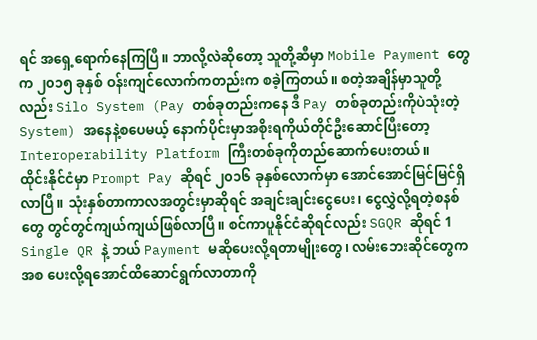ရင် အရှေ့ရောက်နေကြပြီ။ ဘာလို့လဲဆိုတော့ သူတို့ဆီမှာ Mobile Payment တွေက ၂၀၁၅ ခုနှစ် ဝန်းကျင်လောက်ကတည်းက စခဲ့ကြတယ်။ စတဲ့အချိန်မှာသူတို့လည်း Silo System (Pay တစ်ခုတည်းကနေ ဒီ Pay တစ်ခုတည်းကိုပဲသုံးတဲ့ System) အနေနဲ့စပေမယ့် နောက်ပိုင်းမှာအစိုးရကိုယ်တိုင်ဦးဆောင်ပြီးတော့ Interoperability Platform ကြီးတစ်ခုကိုတည်ဆောက်ပေးတယ်။
ထိုင်းနိုင်ငံမှာ Prompt Pay ဆိုရင် ၂၀၁၆ ခုနှစ်လောက်မှာ အောင်အောင်မြင်မြင်ရှိလာပြီ။ သုံးနှစ်တာကာလအတွင်းမှာဆိုရင် အချင်းချင်းငွေပေး၊ ငွေလွှဲလို့ရတဲ့စနစ်တွေ တွင်တွင်ကျယ်ကျယ်ဖြစ်လာပြီ။ စင်ကာပူနိုင်ငံဆိုရင်လည်း SGQR ဆိုရင် 1 Single QR နဲ့ ဘယ် Payment မဆိုပေးလို့ရတာမျိုးတွေ၊ လမ်းဘေးဆိုင်တွေကအစ ပေးလို့ရအောင်ထိဆောင်ရွက်လာတာကို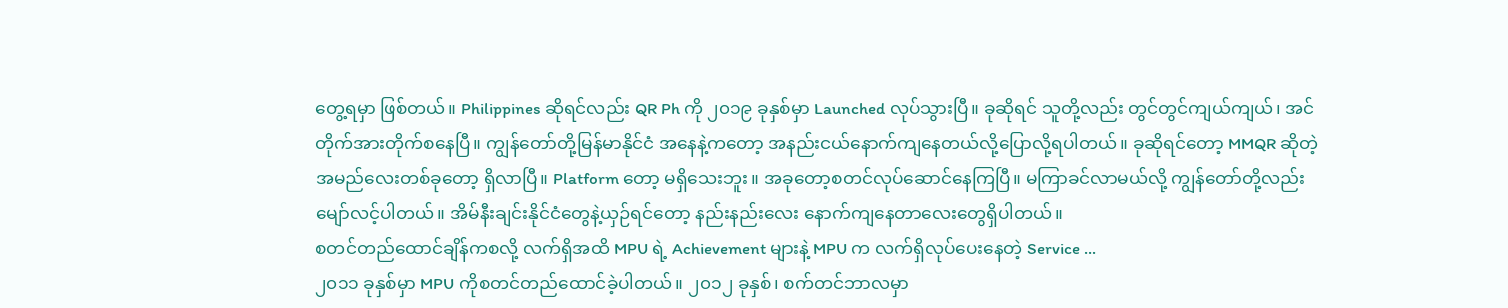တွေ့ရမှာ ဖြစ်တယ်။ Philippines ဆိုရင်လည်း QR Ph ကို ၂၀၁၉ ခုနှစ်မှာ Launched လုပ်သွားပြီ။ ခုဆိုရင် သူတို့လည်း တွင်တွင်ကျယ်ကျယ်၊ အင်တိုက်အားတိုက်စနေပြီ။ ကျွန်တော်တို့မြန်မာနိုင်ငံ အနေနဲ့ကတော့ အနည်းငယ်နောက်ကျနေတယ်လို့ပြောလို့ရပါတယ်။ ခုဆိုရင်တော့ MMQR ဆိုတဲ့ အမည်လေးတစ်ခုတော့ ရှိလာပြီ။ Platform တော့ မရှိသေးဘူး။ အခုတော့စတင်လုပ်ဆောင်နေကြပြီ။ မကြာခင်လာမယ်လို့ ကျွန်တော်တို့လည်းမျော်လင့်ပါတယ်။ အိမ်နီးချင်းနိုင်ငံတွေနဲ့ယှဉ်ရင်တော့ နည်းနည်းလေး နောက်ကျနေတာလေးတွေရှိပါတယ်။
စတင်တည်ထောင်ချိန်ကစလို့ လက်ရှိအထိ MPU ရဲ့ Achievement များနဲ့ MPU က လက်ရှိလုပ်ပေးနေတဲ့ Service …
၂၀၁၁ ခုနှစ်မှာ MPU ကိုစတင်တည်ထောင်ခဲ့ပါတယ်။ ၂၀၁၂ ခုနှစ်၊ စက်တင်ဘာလမှာ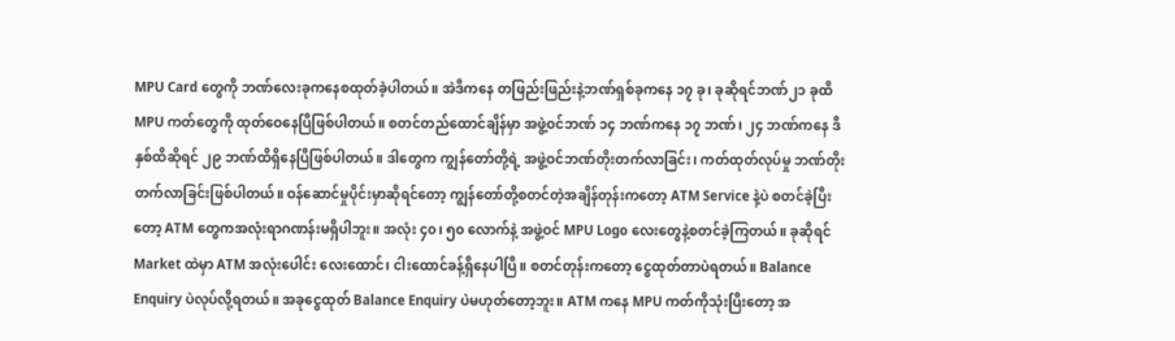MPU Card တွေကို ဘဏ်လေးခုကနေစထုတ်ခဲ့ပါတယ်။ အဲဒီကနေ တဖြည်းဖြည်းနဲ့ဘဏ်ရှစ်ခုကနေ ၁၇ ခု၊ ခုဆိုရင်ဘဏ်၂၁ ခုထိ MPU ကတ်တွေကို ထုတ်ဝေနေပြီဖြစ်ပါတယ်။ စတင်တည်ထောင်ချိန်မှာ အဖွဲ့ဝင်ဘဏ် ၁၄ ဘဏ်ကနေ ၁၇ ဘဏ်၊ ၂၄ ဘဏ်ကနေ ဒီနှစ်ထိဆိုရင် ၂၉ ဘဏ်ထိရှိနေပြီဖြစ်ပါတယ်။ ဒါတွေက ကျွန်တော်တို့ရဲ့ အဖွဲ့ဝင်ဘဏ်တိုးတက်လာခြင်း၊ ကတ်ထုတ်လုပ်မှု ဘဏ်တိုးတက်လာခြင်းဖြစ်ပါတယ်။ ဝန်ဆောင်မှုပိုင်းမှာဆိုရင်တော့ ကျွန်တော်တို့စတင်တဲ့အချိန်တုန်းကတော့ ATM Service နဲ့ပဲ စတင်ခဲ့ပြီးတော့ ATM တွေကအလုံးရာဂဏန်းမရှိပါဘူး။ အလုံး ၄၀၊ ၅၀ လောက်နဲ့ အဖွဲ့ဝင် MPU Logo လေးတွေနဲ့စတင်ခဲ့ကြတယ်။ ခုဆိုရင် Market ထဲမှာ ATM အလုံးပေါင်း လေးထောင်၊ ငါးထောင်ခန့်ရှိနေပါပြီ။ စတင်တုန်းကတော့ ငွေထုတ်တာပဲရတယ်။ Balance Enquiry ပဲလုပ်လို့ရတယ်။ အခုငွေထုတ် Balance Enquiry ပဲမဟုတ်တော့ဘူး။ ATM ကနေ MPU ကတ်ကိုသုံးပြီးတော့ အ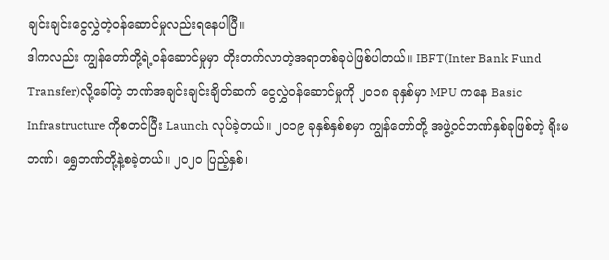ချင်းချင်းငွေလွှဲတဲ့ဝန်ဆောင်မှုလည်းရနေပါပြီ။
ဒါကလည်း ကျွန်တော်တို့ရဲ့ဝန်ဆောင်မှုမှာ တိုးတက်လာတဲ့အရာတစ်ခုပဲဖြစ်ပါတယ်။ IBFT(Inter Bank Fund Transfer)လို့ခေါ်တဲ့ ဘဏ်အချင်းချင်းချိတ်ဆက် ငွေလွှဲဝန်ဆောင်မှုကို ၂၀၁၈ ခုနှစ်မှာ MPU ကနေ Basic Infrastructure ကိုစတင်ပြီး Launch လုပ်ခဲ့တယ်။ ၂၀၁၉ ခုနှစ်နှစ်စမှာ ကျွန်တော်တို့ အဖွဲ့ဝင်ဘဏ်နှစ်ခုဖြစ်တဲ့ ရိုးမဘဏ်၊ ရွှေဘဏ်တို့နဲ့စခဲ့တယ်။ ၂၀၂၀ ပြည့်နှစ်၊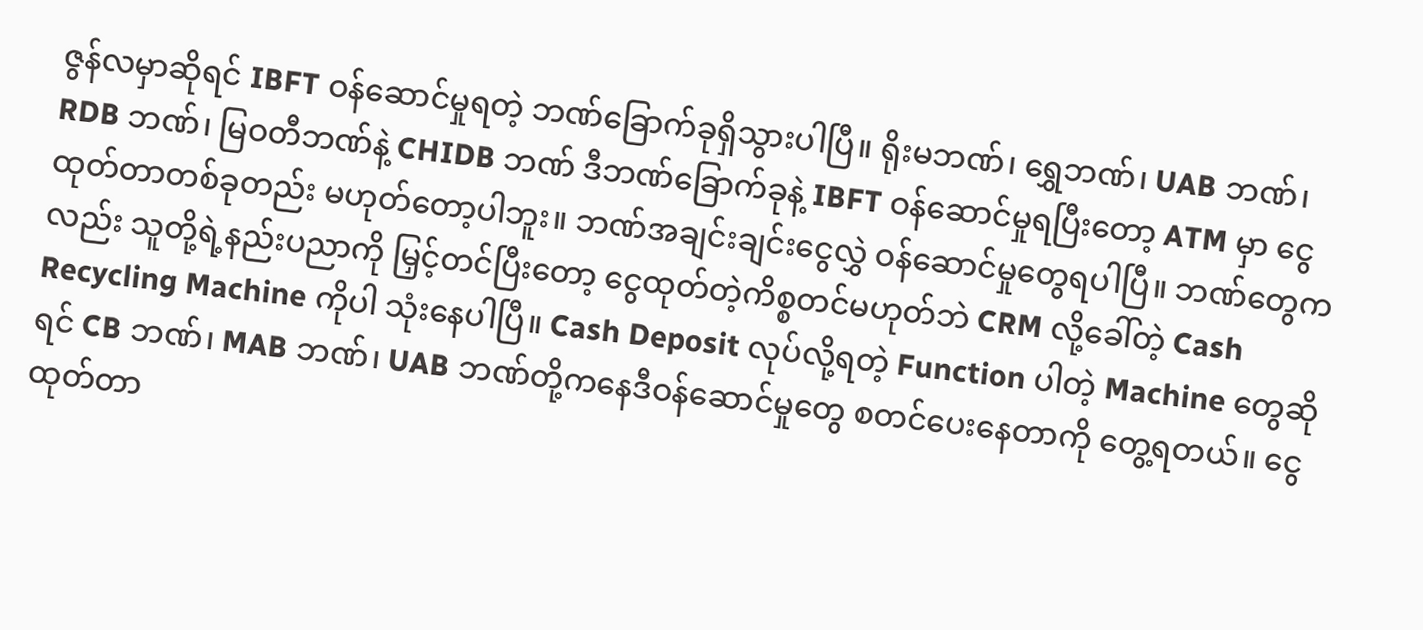ဇွန်လမှာဆိုရင် IBFT ဝန်ဆောင်မှုရတဲ့ ဘဏ်ခြောက်ခုရှိသွားပါပြီ။ ရိုးမဘဏ်၊ ရွှေဘဏ်၊ UAB ဘဏ်၊ RDB ဘဏ်၊ မြဝတီဘဏ်နဲ့ CHIDB ဘဏ် ဒီဘဏ်ခြောက်ခုနဲ့ IBFT ဝန်ဆောင်မှုရပြီးတော့ ATM မှာ ငွေထုတ်တာတစ်ခုတည်း မဟုတ်တော့ပါဘူး။ ဘဏ်အချင်းချင်းငွေလွှဲ ဝန်ဆောင်မှုတွေရပါပြီ။ ဘဏ်တွေကလည်း သူတို့ရဲ့နည်းပညာကို မြှင့်တင်ပြီးတော့ ငွေထုတ်တဲ့ကိစ္စတင်မဟုတ်ဘဲ CRM လို့ခေါ်တဲ့ Cash Recycling Machine ကိုပါ သုံးနေပါပြီ။ Cash Deposit လုပ်လို့ရတဲ့ Function ပါတဲ့ Machine တွေဆိုရင် CB ဘဏ်၊ MAB ဘဏ်၊ UAB ဘဏ်တို့ကနေဒီဝန်ဆောင်မှုတွေ စတင်ပေးနေတာကို တွေ့ရတယ်။ ငွေထုတ်တာ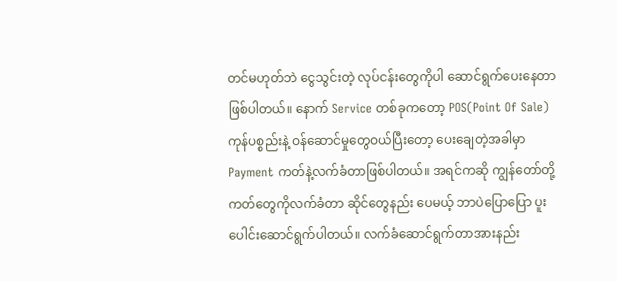တင်မဟုတ်ဘဲ ငွေသွင်းတဲ့ လုပ်ငန်းတွေကိုပါ ဆောင်ရွက်ပေးနေတာဖြစ်ပါတယ်။ နောက် Service တစ်ခုကတော့ POS(Point Of Sale) ကုန်ပစ္စည်းနဲ့ ဝန်ဆောင်မှုတွေဝယ်ပြီးတော့ ပေးချေတဲ့အခါမှာ Payment ကတ်နဲ့လက်ခံတာဖြစ်ပါတယ်။ အရင်ကဆို ကျွန်တော်တို့ကတ်တွေကိုလက်ခံတာ ဆိုင်တွေနည်း ပေမယ့် ဘာပဲပြောပြော ပူးပေါင်းဆောင်ရွက်ပါတယ်။ လက်ခံဆောင်ရွက်တာအားနည်း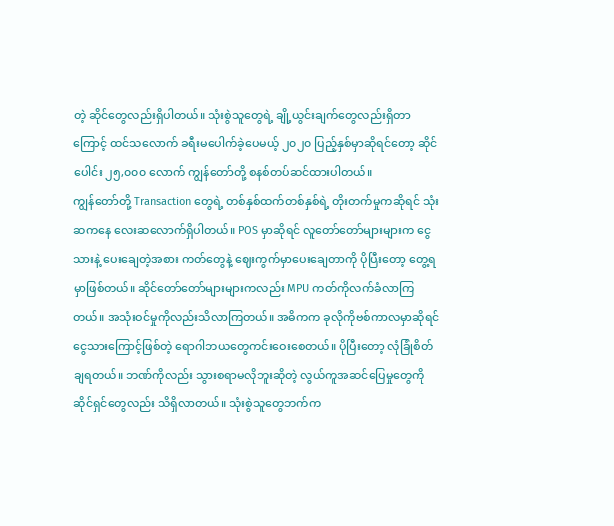တဲ့ ဆိုင်တွေလည်းရှိပါတယ်။ သုံးစွဲသူတွေရဲ့ ချို့ယွင်းချက်တွေလည်းရှိတာကြောင့် ထင်သလောက် ခရီးမပေါက်ခဲ့ပေမယ့် ၂၀၂၀ ပြည့်နှစ်မှာဆိုရင်တော့ ဆိုင်ပေါင်း ၂၅,၀၀၀ လောက် ကျွန်တော်တို့ စနစ်တပ်ဆင်ထားပါတယ်။
ကျွန်တော်တို့ Transaction တွေရဲ့ တစ်နှစ်ထက်တစ်နှစ်ရဲ့ တိုးတက်မှုကဆိုရင် သုံးဆကနေ လေးဆလောက်ရှိပါတယ်။ POS မှာဆိုရင် လူတော်တော်များများက ငွေသားနဲ့ ပေးချေတဲ့အစား ကတ်တွေနဲ့ ဈေးကွက်မှာပေးချေတာကို ပိုပြီးတော့ တွေ့ရမှာဖြစ်တယ်။ ဆိုင်တော်တော်များများကလည်း MPU ကတ်ကိုလက်ခံလာကြတယ်။ အသုံးဝင်မှုကိုလည်းသိလာကြတယ်။ အဓိကက ခုလိုကိုဗစ်ကာလမှာဆိုရင် ငွေသားကြောင့်ဖြစ်တဲ့ ရောဂါဘယတွေကင်းဝေးစေတယ်။ ပိုပြီးတော့ လုံခြုံစိတ်ချရတယ်။ ဘဏ်ကိုလည်း သွားစရာမလိုဘူးဆိုတဲ့ လွယ်ကူအဆင်ပြေမှုတွေကို ဆိုင်ရှင်တွေလည်း သိရှိလာတယ်။ သုံးစွဲသူတွေဘက်က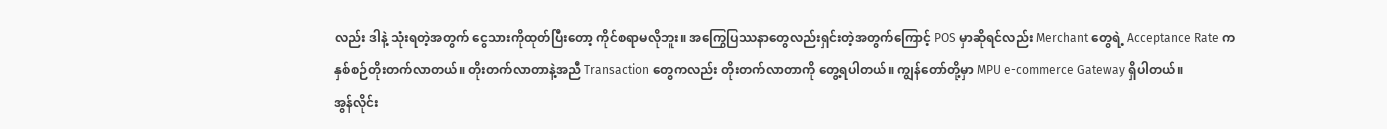လည်း ဒါနဲ့ သုံးရတဲ့အတွက် ငွေသားကိုထုတ်ပြီးတော့ ကိုင်စရာမလိုဘူး။ အကြွေပြဿနာတွေလည်းရှင်းတဲ့အတွက်ကြောင့် POS မှာဆိုရင်လည်း Merchant တွေရဲ့ Acceptance Rate က နှစ်စဉ်တိုးတက်လာတယ်။ တိုးတက်လာတာနဲ့အညီ Transaction တွေကလည်း တိုးတက်လာတာကို တွေ့ရပါတယ်။ ကျွန်တော်တို့မှာ MPU e-commerce Gateway ရှိပါတယ်။
အွန်လိုင်း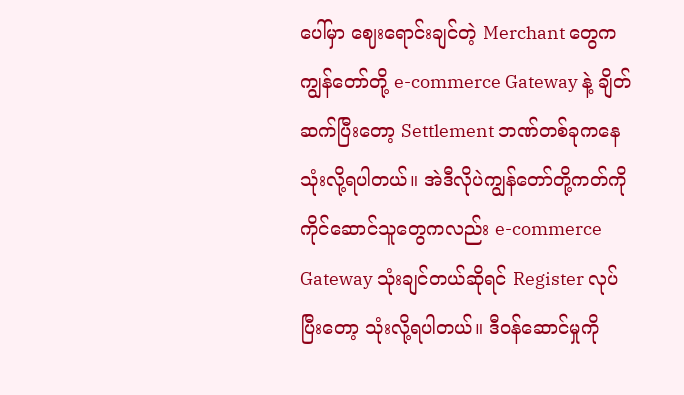ပေါ်မှာ ဈေးရောင်းချင်တဲ့ Merchant တွေက ကျွန်တော်တို့ e-commerce Gateway နဲ့ ချိတ်ဆက်ပြီးတော့ Settlement ဘဏ်တစ်ခုကနေသုံးလို့ရပါတယ်။ အဲဒီလိုပဲကျွန်တော်တို့ကတ်ကို ကိုင်ဆောင်သူတွေကလည်း e-commerce Gateway သုံးချင်တယ်ဆိုရင် Register လုပ်ပြီးတော့ သုံးလို့ရပါတယ်။ ဒီဝန်ဆောင်မှုကို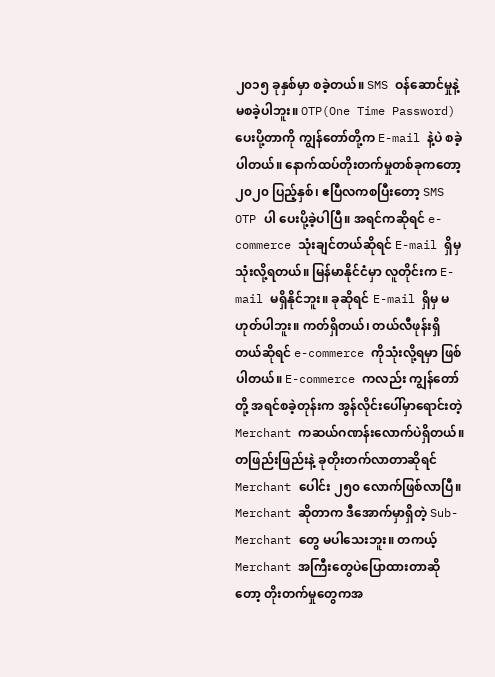၂၀၁၅ ခုနှစ်မှာ စခဲ့တယ်။ SMS ဝန်ဆောင်မှုနဲ့ မစခဲ့ပါဘူး။ OTP(One Time Password) ပေးပို့တာကို ကျွန်တော်တို့က E-mail နဲ့ပဲ စခဲ့ပါတယ်။ နောက်ထပ်တိုးတက်မှုတစ်ခုကတော့ ၂၀၂၀ ပြည့်နှစ်၊ ဧပြီလကစပြီးတော့ SMS OTP ပါ ပေးပို့ခဲ့ပါပြီ။ အရင်ကဆိုရင် e-commerce သုံးချင်တယ်ဆိုရင် E-mail ရှိမှသုံးလို့ရတယ်။ မြန်မာနိုင်ငံမှာ လူတိုင်းက E-mail မရှိနိုင်ဘူး။ ခုဆိုရင် E-mail ရှိမှ မဟုတ်ပါဘူး။ ကတ်ရှိတယ်၊ တယ်လီဖုန်းရှိတယ်ဆိုရင် e-commerce ကိုသုံးလို့ရမှာ ဖြစ်ပါတယ်။ E-commerce ကလည်း ကျွန်တော်တို့ အရင်စခဲ့တုန်းက အွန်လိုင်းပေါ်မှာရောင်းတဲ့ Merchant ကဆယ်ဂဏန်းလောက်ပဲရှိတယ်။
တဖြည်းဖြည်းနဲ့ ခုတိုးတက်လာတာဆိုရင် Merchant ပေါင်း ၂၅၀ လောက်ဖြစ်လာပြီ။ Merchant ဆိုတာက ဒီအောက်မှာရှိတဲ့ Sub-Merchant တွေ မပါသေးဘူး။ တကယ့် Merchant အကြီးတွေပဲပြောထားတာဆိုတော့ တိုးတက်မှုတွေကအ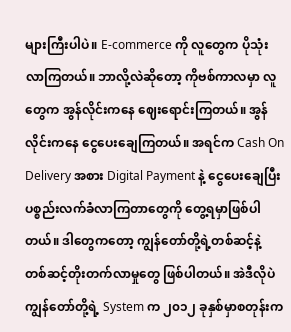များကြီးပါပဲ။ E-commerce ကို လူတွေက ပိုသုံးလာကြတယ်။ ဘာလို့လဲဆိုတော့ ကိုဗစ်ကာလမှာ လူတွေက အွန်လိုင်းကနေ ဈေးရောင်းကြတယ်။ အွန်လိုင်းကနေ ငွေပေးချေကြတယ်။ အရင်က Cash On Delivery အစား Digital Payment နဲ့ ငွေပေးချေပြီး ပစ္စည်းလက်ခံလာကြတာတွေကို တွေ့ရမှာဖြစ်ပါတယ်။ ဒါတွေကတော့ ကျွန်တော်တို့ရဲ့တစ်ဆင့်နဲ့ တစ်ဆင့်တိုးတက်လာမှုတွေ ဖြစ်ပါတယ်။ အဲဒီလိုပဲ ကျွန်တော်တို့ရဲ့ System က ၂၀၁၂ ခုနှစ်မှာစတုန်းက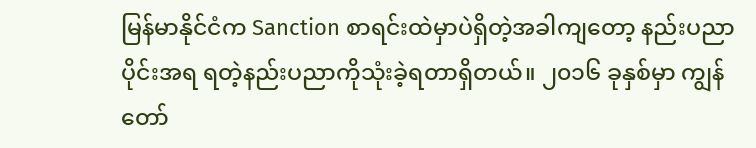မြန်မာနိုင်ငံက Sanction စာရင်းထဲမှာပဲရှိတဲ့အခါကျတော့ နည်းပညာပိုင်းအရ ရတဲ့နည်းပညာကိုသုံးခဲ့ရတာရှိတယ်။ ၂၀၁၆ ခုနှစ်မှာ ကျွန်တော်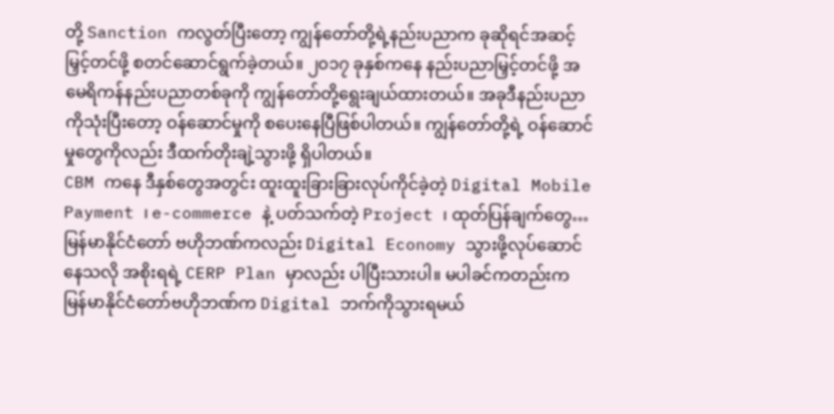တို့ Sanction ကလွတ်ပြီးတော့ ကျွန်တော်တို့ရဲ့နည်းပညာက ခုဆိုရင်အဆင့်မြှင့်တင်ဖို့ စတင်ဆောင်ရွက်ခဲ့တယ်။ ၂၀၁၇ ခုနှစ်ကနေ နည်းပညာမြှင့်တင်ဖို့ အမေရိကန်နည်းပညာတစ်ခုကို ကျွန်တော်တို့ရွေးချယ်ထားတယ်။ အခုဒီနည်းပညာကိုသုံးပြီးတော့ ဝန်ဆောင်မှုကို စပေးနေပြီဖြစ်ပါတယ်။ ကျွန်တော်တို့ရဲ့ ဝန်ဆောင်မှုတွေကိုလည်း ဒီထက်တိုးချဲ့သွားဖို့ ရှိပါတယ်။
CBM ကနေ ဒီနှစ်တွေအတွင်း ထူးထူးခြားခြားလုပ်ကိုင်ခဲ့တဲ့ Digital Mobile Payment ၊ e-commerce နဲ့ ပတ်သက်တဲ့ Project ၊ ထုတ်ပြန်ချက်တွေ…
မြန်မာနိုင်ငံတော် ဗဟိုဘဏ်ကလည်း Digital Economy သွားဖို့လုပ်ဆောင်နေသလို အစိုးရရဲ့ CERP Plan မှာလည်း ပါပြီးသားပါ။ မပါခင်ကတည်းက မြန်မာနိုင်ငံတော်ဗဟိုဘဏ်က Digital ဘက်ကိုသွားရမယ်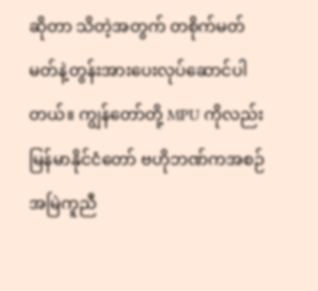ဆိုတာ သိတဲ့အတွက် တစိုက်မတ်မတ်နဲ့တွန်းအားပေးလုပ်ဆောင်ပါတယ်။ ကျွန်တော်တို့ MPU ကိုလည်း မြန်မာနိုင်ငံတော် ဗဟိုဘဏ်ကအစဉ်အမြဲကူညီ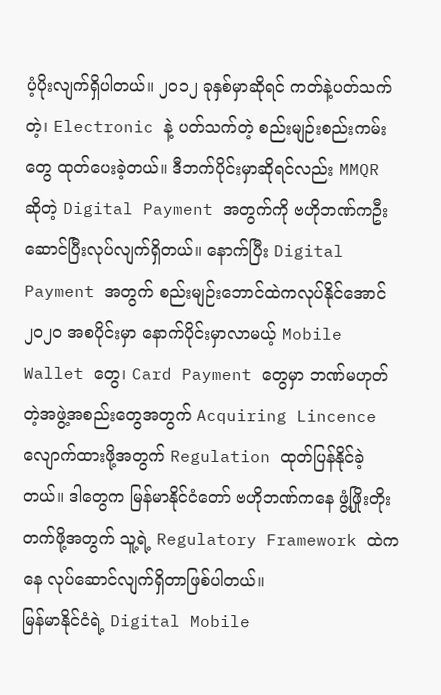ပံ့ပိုးလျက်ရှိပါတယ်။ ၂၀၁၂ ခုနှစ်မှာဆိုရင် ကတ်နဲ့ပတ်သက်တဲ့၊ Electronic နဲ့ ပတ်သက်တဲ့ စည်းမျဉ်းစည်းကမ်းတွေ ထုတ်ပေးခဲ့တယ်။ ဒီဘက်ပိုင်းမှာဆိုရင်လည်း MMQR ဆိုတဲ့ Digital Payment အတွက်ကို ဗဟိုဘဏ်ကဦးဆောင်ပြီးလုပ်လျက်ရှိတယ်။ နောက်ပြီး Digital Payment အတွက် စည်းမျဉ်းဘောင်ထဲကလုပ်နိုင်အောင် ၂၀၂၀ အစပိုင်းမှာ နောက်ပိုင်းမှာလာမယ့် Mobile Wallet တွေ၊ Card Payment တွေမှာ ဘဏ်မဟုတ်တဲ့အဖွဲ့အစည်းတွေအတွက် Acquiring Lincence လျောက်ထားဖို့အတွက် Regulation ထုတ်ပြန်နိုင်ခဲ့တယ်။ ဒါတွေက မြန်မာနိုင်ငံတော် ဗဟိုဘဏ်ကနေ ဖွံ့ဖြိုးတိုးတက်ဖို့အတွက် သူ့ရဲ့ Regulatory Framework ထဲကနေ လုပ်ဆောင်လျက်ရှိတာဖြစ်ပါတယ်။
မြန်မာနိုင်ငံရဲ့ Digital Mobile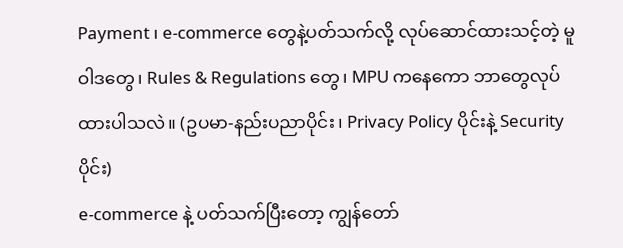Payment ၊ e-commerce တွေနဲ့ပတ်သက်လို့ လုပ်ဆောင်ထားသင့်တဲ့ မူဝါဒတွေ၊ Rules & Regulations တွေ၊ MPU ကနေကော ဘာတွေလုပ်ထားပါသလဲ။ (ဥပမာ-နည်းပညာပိုင်း၊ Privacy Policy ပိုင်းနဲ့ Security ပိုင်း)
e-commerce နဲ့ ပတ်သက်ပြီးတော့ ကျွန်တော်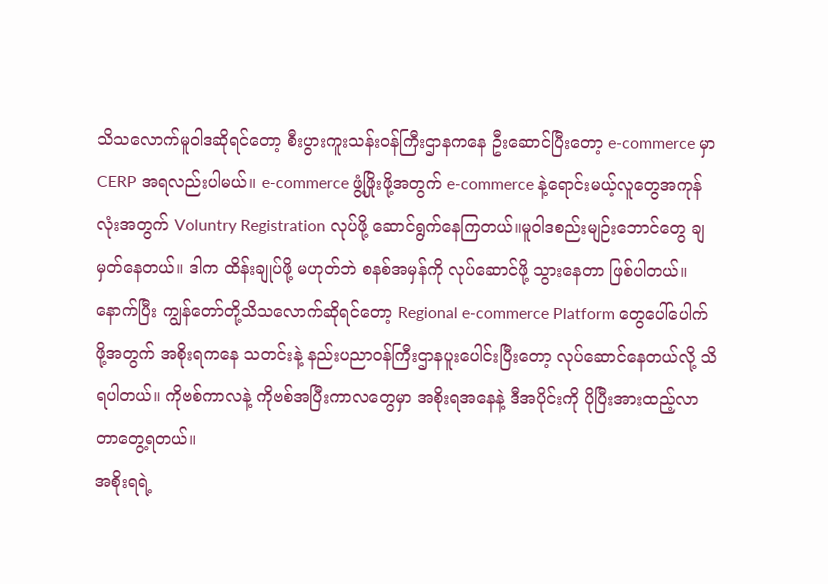သိသလောက်မူဝါဒဆိုရင်တော့ စီးပွားကူးသန်းဝန်ကြီးဌာနကနေ ဦးဆောင်ပြီးတော့ e-commerce မှာ CERP အရလည်းပါမယ်။ e-commerce ဖွံ့ဖြိုးဖို့အတွက် e-commerce နဲ့ရောင်းမယ့်လူတွေအကုန်လုံးအတွက် Voluntry Registration လုပ်ဖို့ ဆောင်ရွက်နေကြတယ်။မူဝါဒစည်းမျဉ်းဘောင်တွေ ချမှတ်နေတယ်။ ဒါက ထိန်းချုပ်ဖို့ မဟုတ်ဘဲ စနစ်အမှန်ကို လုပ်ဆောင်ဖို့ သွားနေတာ ဖြစ်ပါတယ်။ နောက်ပြီး ကျွန်တော်တို့သိသလောက်ဆိုရင်တော့ Regional e-commerce Platform တွေပေါ်ပေါက်ဖို့အတွက် အစိုးရကနေ သတင်းနဲ့ နည်းပညာဝန်ကြီးဌာနပူးပေါင်းပြီးတော့ လုပ်ဆောင်နေတယ်လို့ သိရပါတယ်။ ကိုဗစ်ကာလနဲ့ ကိုဗစ်အပြီးကာလတွေမှာ အစိုးရအနေနဲ့ ဒီအပိုင်းကို ပိုပြီးအားထည့်လာတာတွေ့ရတယ်။
အစိုးရရဲ့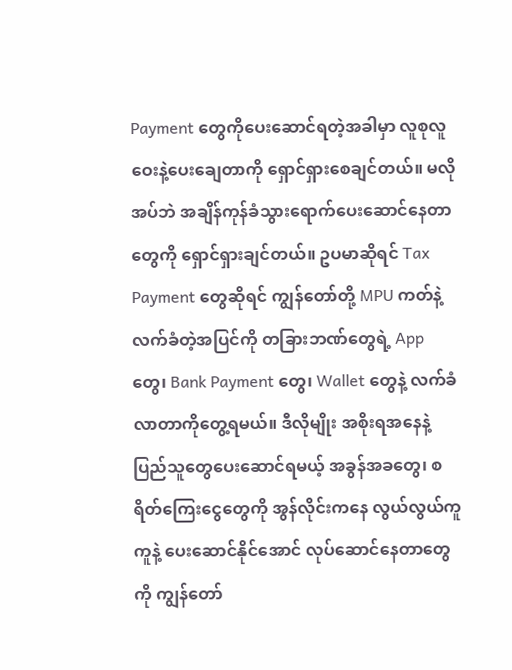Payment တွေကိုပေးဆောင်ရတဲ့အခါမှာ လူစုလူဝေးနဲ့ပေးချေတာကို ရှောင်ရှားစေချင်တယ်။ မလိုအပ်ဘဲ အချိန်ကုန်ခံသွားရောက်ပေးဆောင်နေတာတွေကို ရှောင်ရှားချင်တယ်။ ဥပမာဆိုရင် Tax Payment တွေဆိုရင် ကျွန်တော်တို့ MPU ကတ်နဲ့ လက်ခံတဲ့အပြင်ကို တခြားဘဏ်တွေရဲ့ App တွေ၊ Bank Payment တွေ၊ Wallet တွေနဲ့ လက်ခံလာတာကိုတွေ့ရမယ်။ ဒီလိုမျိုး အစိုးရအနေနဲ့ ပြည်သူတွေပေးဆောင်ရမယ့် အခွန်အခတွေ၊ စရိတ်ကြေးငွေတွေကို အွန်လိုင်းကနေ လွယ်လွယ်ကူကူနဲ့ ပေးဆောင်နိုင်အောင် လုပ်ဆောင်နေတာတွေကို ကျွန်တော်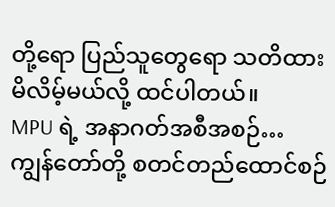တို့ရော ပြည်သူတွေရော သတိထားမိလိမ့်မယ်လို့ ထင်ပါတယ်။
MPU ရဲ့ အနာဂတ်အစီအစဉ်…
ကျွန်တော်တို့ စတင်တည်ထောင်စဉ်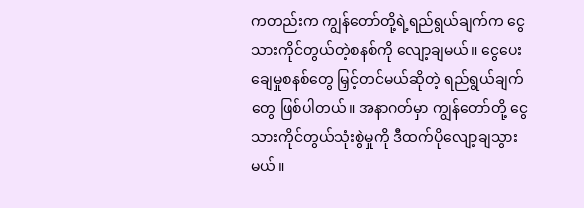ကတည်းက ကျွန်တော်တို့ရဲ့ရည်ရွယ်ချက်က ငွေသားကိုင်တွယ်တဲ့စနစ်ကို လျော့ချမယ်။ ငွေပေးချေမှုစနစ်တွေ မြှင့်တင်မယ်ဆိုတဲ့ ရည်ရွယ်ချက်တွေ ဖြစ်ပါတယ်။ အနာဂတ်မှာ ကျွန်တော်တို့ ငွေသားကိုင်တွယ်သုံးစွဲမှုကို ဒီထက်ပိုလျော့ချသွားမယ်။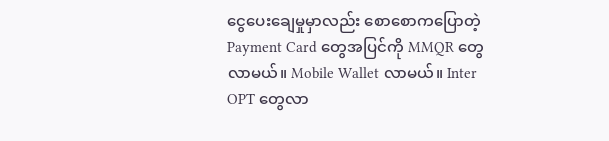ငွေပေးချေမှုမှာလည်း စောစောကပြောတဲ့ Payment Card တွေအပြင်ကို MMQR တွေလာမယ်။ Mobile Wallet လာမယ်။ Inter OPT တွေလာ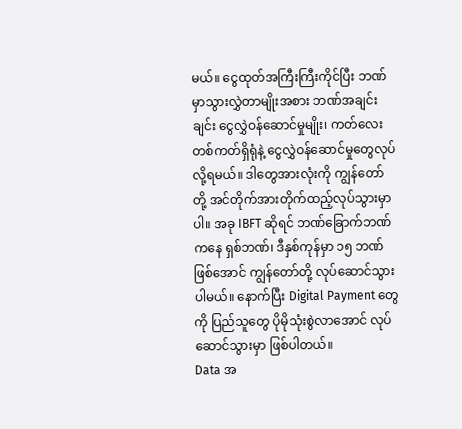မယ်။ ငွေထုတ်အကြီးကြီးကိုင်ပြီး ဘဏ်မှာသွားလွှဲတာမျိုးအစား ဘဏ်အချင်းချင်း ငွေလွှဲဝန်ဆောင်မှုမျိုး၊ ကတ်လေးတစ်ကတ်ရှိရုံနဲ့ ငွေလွှဲဝန်ဆောင်မှုတွေလုပ်လို့ရမယ်။ ဒါတွေအားလုံးကို ကျွန်တော်တို့ အင်တိုက်အားတိုက်ထည့်လုပ်သွားမှာပါ။ အခု IBFT ဆိုရင် ဘဏ်ခြောက်ဘဏ်ကနေ ရှစ်ဘဏ်၊ ဒီနှစ်ကုန်မှာ ၁၅ ဘဏ်ဖြစ်အောင် ကျွန်တော်တို့ လုပ်ဆောင်သွားပါမယ်။ နောက်ပြီး Digital Payment တွေကို ပြည်သူတွေ ပိုမိုသုံးစွဲလာအောင် လုပ်ဆောင်သွားမှာ ဖြစ်ပါတယ်။
Data အ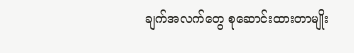ချက်အလက်တွေ စုဆောင်းထားတာမျိုး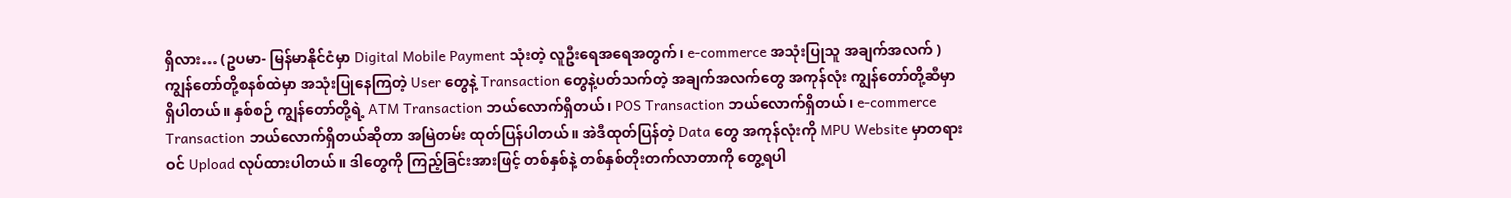ရှိလား… (ဥပမာ- မြန်မာနိုင်ငံမှာ Digital Mobile Payment သုံးတဲ့ လူဦးရေအရေအတွက်၊ e-commerce အသုံးပြုသူ အချက်အလက် )
ကျွန်တော်တို့စနစ်ထဲမှာ အသုံးပြုနေကြတဲ့ User တွေနဲ့ Transaction တွေနဲ့ပတ်သက်တဲ့ အချက်အလက်တွေ အကုန်လုံး ကျွန်တော်တို့ဆီမှာရှိပါတယ်။ နှစ်စဉ် ကျွန်တော်တို့ရဲ့ ATM Transaction ဘယ်လောက်ရှိတယ်၊ POS Transaction ဘယ်လောက်ရှိတယ်၊ e-commerce Transaction ဘယ်လောက်ရှိတယ်ဆိုတာ အမြဲတမ်း ထုတ်ပြန်ပါတယ်။ အဲဒီထုတ်ပြန်တဲ့ Data တွေ အကုန်လုံးကို MPU Website မှာတရားဝင် Upload လုပ်ထားပါတယ်။ ဒါတွေကို ကြည့်ခြင်းအားဖြင့် တစ်နှစ်နဲ့ တစ်နှစ်တိုးတက်လာတာကို တွေ့ရပါ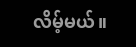လိမ့်မယ်။